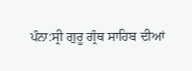ਪੰਨਾ:ਸ੍ਰੀ ਗੁਰੂ ਗ੍ਰੰਥ ਸਾਹਿਬ ਦੀਆਂ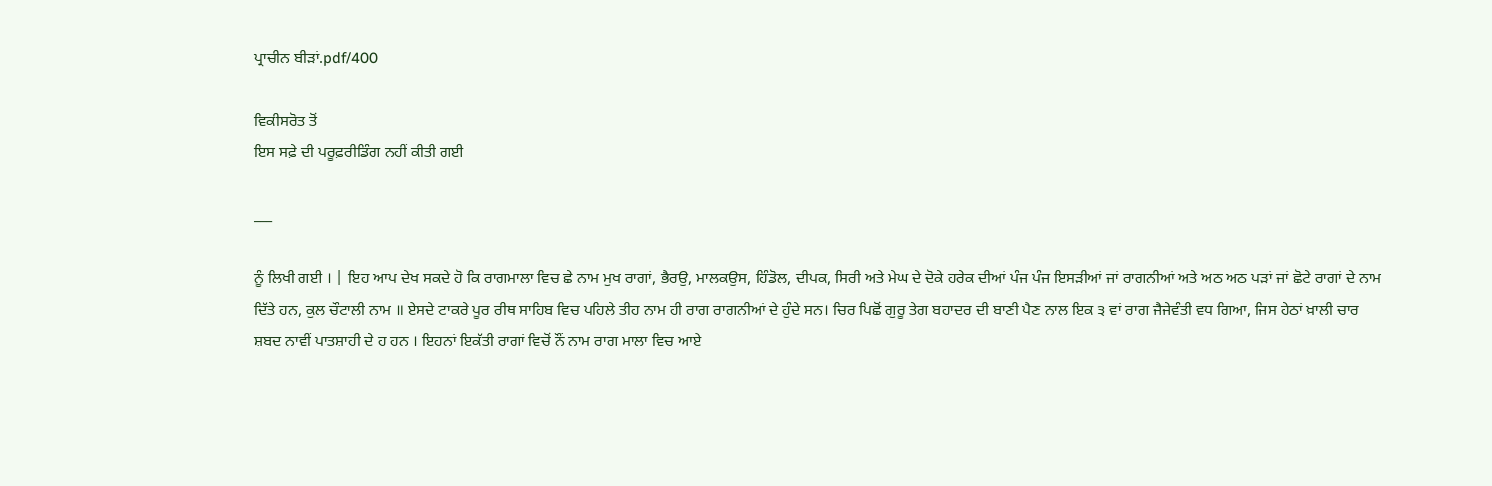ਪ੍ਰਾਚੀਨ ਬੀੜਾਂ.pdf/400

ਵਿਕੀਸਰੋਤ ਤੋਂ
ਇਸ ਸਫ਼ੇ ਦੀ ਪਰੂਫ਼ਰੀਡਿੰਗ ਨਹੀਂ ਕੀਤੀ ਗਈ

___

ਨੂੰ ਲਿਖੀ ਗਈ । | ਇਹ ਆਪ ਦੇਖ ਸਕਦੇ ਹੋ ਕਿ ਰਾਗਮਾਲਾ ਵਿਚ ਛੇ ਨਾਮ ਮੁਖ ਰਾਗਾਂ, ਭੈਰਉ, ਮਾਲਕਉਸ, ਹਿੰਡੋਲ, ਦੀਪਕ, ਸਿਰੀ ਅਤੇ ਮੇਘ ਦੇ ਦੋਕੇ ਹਰੇਕ ਦੀਆਂ ਪੰਜ ਪੰਜ ਇਸੜੀਆਂ ਜਾਂ ਰਾਗਨੀਆਂ ਅਤੇ ਅਠ ਅਠ ਪੜਾਂ ਜਾਂ ਛੋਟੇ ਰਾਗਾਂ ਦੇ ਨਾਮ ਦਿੱਤੇ ਹਨ, ਕੁਲ ਚੌਟਾਲੀ ਨਾਮ ॥ ਏਸਦੇ ਟਾਕਰੇ ਪੂਰ ਰੀਥ ਸਾਹਿਬ ਵਿਚ ਪਹਿਲੇ ਤੀਹ ਨਾਮ ਹੀ ਰਾਗ ਰਾਗਨੀਆਂ ਦੇ ਹੁੰਦੇ ਸਨ। ਚਿਰ ਪਿਛੋਂ ਗੁਰੂ ਤੇਗ ਬਹਾਦਰ ਦੀ ਬਾਣੀ ਪੈਣ ਨਾਲ ਇਕ ੩ ਵਾਂ ਰਾਗ ਜੈਜੇਵੰਤੀ ਵਧ ਗਿਆ, ਜਿਸ ਹੇਠਾਂ ਖ਼ਾਲੀ ਚਾਰ ਸ਼ਬਦ ਨਾਵੀਂ ਪਾਤਸ਼ਾਹੀ ਦੇ ਹ ਹਨ । ਇਹਨਾਂ ਇਕੱਤੀ ਰਾਗਾਂ ਵਿਚੋਂ ਨੌਂ ਨਾਮ ਰਾਗ ਮਾਲਾ ਵਿਚ ਆਏ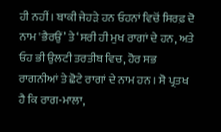ਹੀ ਨਹੀਂ । ਬਾਕੀ ਜੇਹੜੇ ਹਨ ਓਹਨਾਂ ਵਿਚੋਂ ਸਿਰਫ਼ ਦੋ ਨਾਮ 'ਭੈਰਉਂ’ ਤੇ ‘ਸਰੀ ਹੀ ਮੁਖ ਰਾਗਾਂ ਦੇ ਹਨ, ਅਤੇ ਓਹ ਭੀ ਉਲਟੀ ਤਰਤੀਬ ਵਿਚ, ਹੋਰ ਸਭ ਰਾਗਨੀਆਂ ਤੇ ਛੋਟੇ ਰਾਗਾਂ ਦੇ ਨਾਮ ਹਨ । ਸੋ ਪ੍ਰਤਖ ਹੈ ਕਿ ਰਾਗ-ਮਾਲਾ,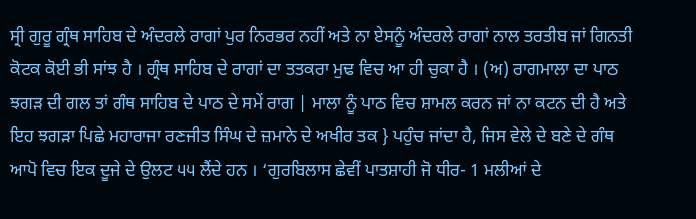ਸ੍ਰੀ ਗੁਰੂ ਗ੍ਰੰਥ ਸਾਹਿਬ ਦੇ ਅੰਦਰਲੇ ਰਾਗਾਂ ਪੁਰ ਨਿਰਭਰ ਨਹੀਂ ਅਤੇ ਨਾ ਏਸਨੂੰ ਅੰਦਰਲੇ ਰਾਗਾਂ ਨਾਲ ਤਰਤੀਬ ਜਾਂ ਗਿਨਤੀ ਕੋਟਕ ਕੋਈ ਭੀ ਸਾਂਝ ਹੈ । ਗ੍ਰੰਥ ਸਾਹਿਬ ਦੇ ਰਾਗਾਂ ਦਾ ਤਤਕਰਾ ਮੁਢ ਵਿਚ ਆ ਹੀ ਚੁਕਾ ਹੈ । (ਅ) ਰਾਗਮਾਲਾ ਦਾ ਪਾਠ ਝਗੜ ਦੀ ਗਲ ਤਾਂ ਗੰਥ ਸਾਹਿਬ ਦੇ ਪਾਠ ਦੇ ਸਮੇਂ ਰਾਗ | ਮਾਲਾ ਨੂੰ ਪਾਠ ਵਿਚ ਸ਼ਾਮਲ ਕਰਨ ਜਾਂ ਨਾ ਕਟਨ ਦੀ ਹੈ ਅਤੇ ਇਹ ਝਗੜਾ ਪਿਛੇ ਮਹਾਰਾਜਾ ਰਣਜੀਤ ਸਿੰਘ ਦੇ ਜ਼ਮਾਨੇ ਦੇ ਅਖੀਰ ਤਕ } ਪਹੁੰਚ ਜਾਂਦਾ ਹੈ, ਜਿਸ ਵੇਲੇ ਦੇ ਬਣੇ ਦੇ ਗੰਥ ਆਪੋ ਵਿਚ ਇਕ ਦੂਜੇ ਦੇ ਉਲਟ ੫੫ ਲੈਂਦੇ ਹਨ । ‘ਗੁਰਬਿਲਾਸ ਛੇਵੀਂ ਪਾਤਸ਼ਾਹੀ ਜੋ ਧੀਰ- 1 ਮਲੀਆਂ ਦੇ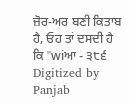ਜ਼ੋਰ-ਅਰ ਬਣੀ ਕਿਤਾਬ ਹੈ, ਓਹ ਤਾਂ ਦਸਦੀ ਹੈ ਕਿ "wiਆ - ੩੮੬ Digitized by Panjab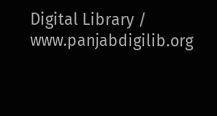Digital Library / www.panjabdigilib.org